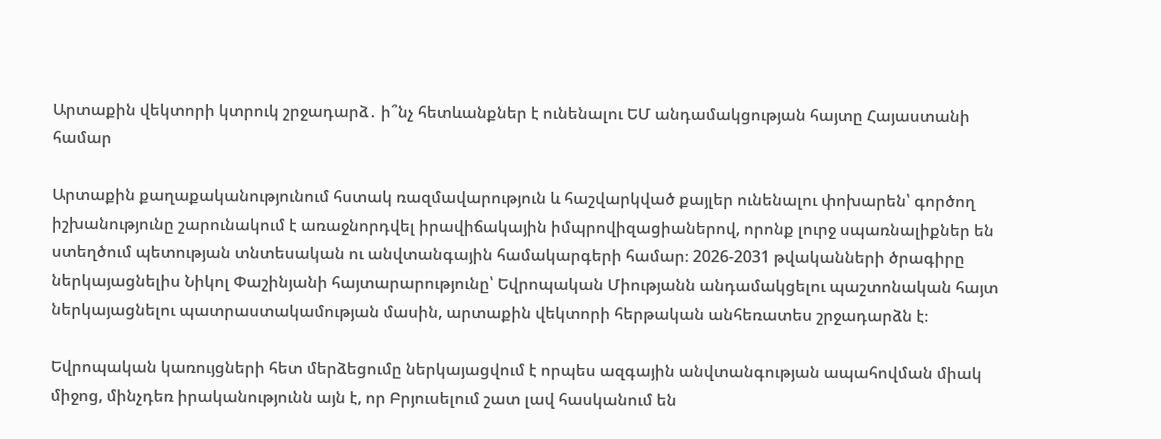Արտաքին վեկտորի կտրուկ շրջադարձ․ ի՞նչ հետևանքներ է ունենալու ԵՄ անդամակցության հայտը Հայաստանի համար

Արտաքին քաղաքականությունում հստակ ռազմավարություն և հաշվարկված քայլեր ունենալու փոխարեն՝ գործող իշխանությունը շարունակում է առաջնորդվել իրավիճակային իմպրովիզացիաներով, որոնք լուրջ սպառնալիքներ են ստեղծում պետության տնտեսական ու անվտանգային համակարգերի համար։ 2026-2031 թվականների ծրագիրը ներկայացնելիս Նիկոլ Փաշինյանի հայտարարությունը՝ Եվրոպական Միությանն անդամակցելու պաշտոնական հայտ ներկայացնելու պատրաստակամության մասին, արտաքին վեկտորի հերթական անհեռատես շրջադարձն է։

Եվրոպական կառույցների հետ մերձեցումը ներկայացվում է որպես ազգային անվտանգության ապահովման միակ միջոց, մինչդեռ իրականությունն այն է, որ Բրյուսելում շատ լավ հասկանում են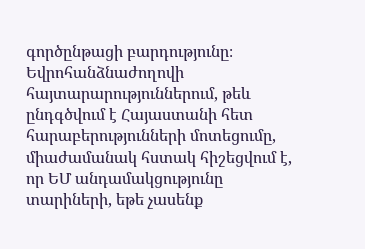գործընթացի բարդությունը։ Եվրոհանձնաժողովի հայտարարություններում, թեև ընդգծվում է Հայաստանի հետ հարաբերությունների մոտեցումը, միաժամանակ հստակ հիշեցվում է, որ ԵՄ անդամակցությունը տարիների, եթե չասենք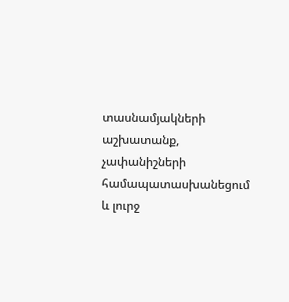տասնամյակների աշխատանք, չափանիշների համապատասխանեցում և լուրջ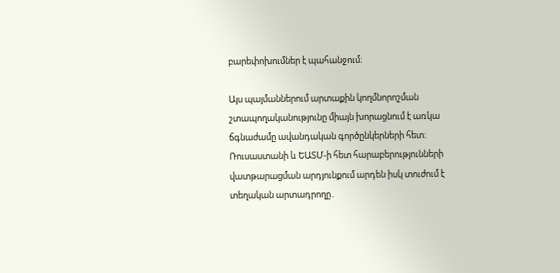բարեփոխումներ է պահանջում։

Այս պայմաններում արտաքին կողմնորոշման շտապողականությունը միայն խորացնում է առկա ճգնաժամը ավանդական գործընկերների հետ։ Ռուսաստանի և ԵԱՏՄ-ի հետ հարաբերությունների վատթարացման արդյունքում արդեն իսկ տուժում է տեղական արտադրողը․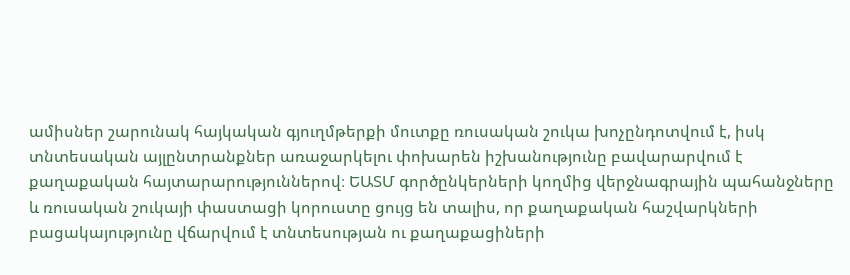ամիսներ շարունակ հայկական գյուղմթերքի մուտքը ռուսական շուկա խոչընդոտվում է, իսկ տնտեսական այլընտրանքներ առաջարկելու փոխարեն իշխանությունը բավարարվում է քաղաքական հայտարարություններով։ ԵԱՏՄ գործընկերների կողմից վերջնագրային պահանջները և ռուսական շուկայի փաստացի կորուստը ցույց են տալիս, որ քաղաքական հաշվարկների բացակայությունը վճարվում է տնտեսության ու քաղաքացիների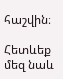հաշվին։

Հետևեք մեզ նաև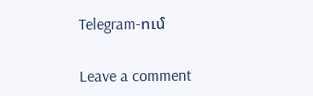Telegram-ում

Leave a comment